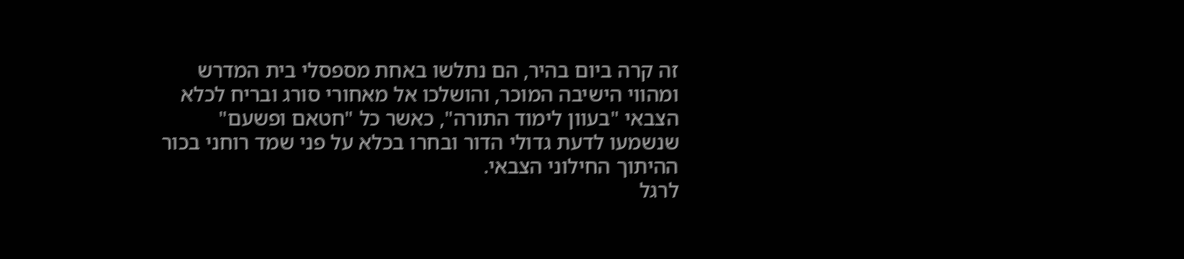זה קרה ביום בהיר, הם נתלשו באחת מספסלי בית המדרש ומהווי הישיבה המוכר, והושלכו אל מאחורי סורג ובריח לכלא הצבאי "בעוון לימוד התורה", כאשר כל "חטאם ופשעם" שנשמעו לדעת גדולי הדור ובחרו בכלא על פני שמד רוחני בכור ההיתוך החילוני הצבאי.
לרגל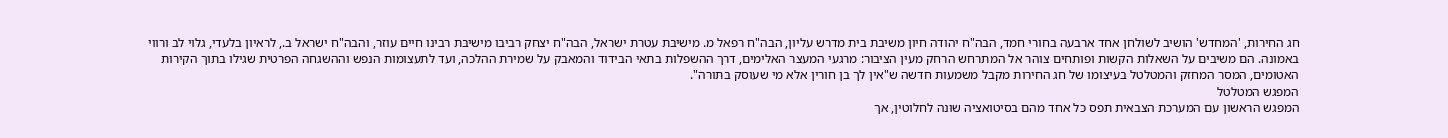חג החירות, 'המחדש' הושיב לשולחן אחד ארבעה בחורי חמד, הבה"ח יהודה חיון משיבת בית מדרש עליון, הבה"ח רפאל מ. מישיבת עטרת ישראל, הבה"ח יצחק רביבו מישיבת רבינו חיים עוזר, והבה"ח ישראל ב., לראיון בלעדי, גלוי לב ורווי באמונה. הם משיבים על השאלות הקשות ופותחים צוהר אל המתרחש הרחק מעין הציבור: מרגעי המעצר האלימים, דרך ההשפלות בתאי הבידוד והמאבק על שמירת ההלכה, ועד לתעצומות הנפש וההשגחה הפרטית שגילו בתוך הקירות האטומים, המסר המחזק והמטלטל בעיצומו של חג החירות מקבל משמעות חדשה ש"אין לך בן חורין אלא מי שעוסק בתורה".
המפגש המטלטל
המפגש הראשון עם המערכת הצבאית תפס כל אחד מהם בסיטואציה שונה לחלוטין, אך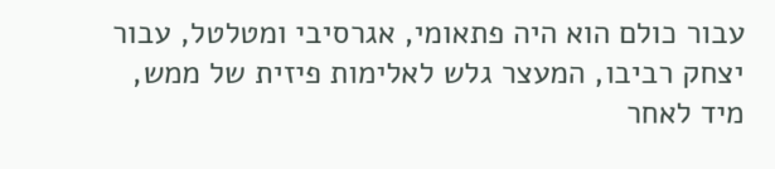עבור כולם הוא היה פתאומי, אגרסיבי ומטלטל, עבור יצחק רביבו, המעצר גלש לאלימות פיזית של ממש, מיד לאחר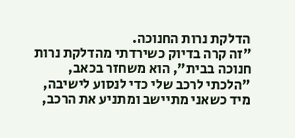הדלקת נרות החנוכה.
"זה קרה בדיוק כשירדתי מהדלקת נרות חנוכה בבית", הוא משחזר בכאב, "הלכתי לרכב שלי כדי לנסוע לישיבה, מיד כשאני מתיישב ומתניע את הרכב,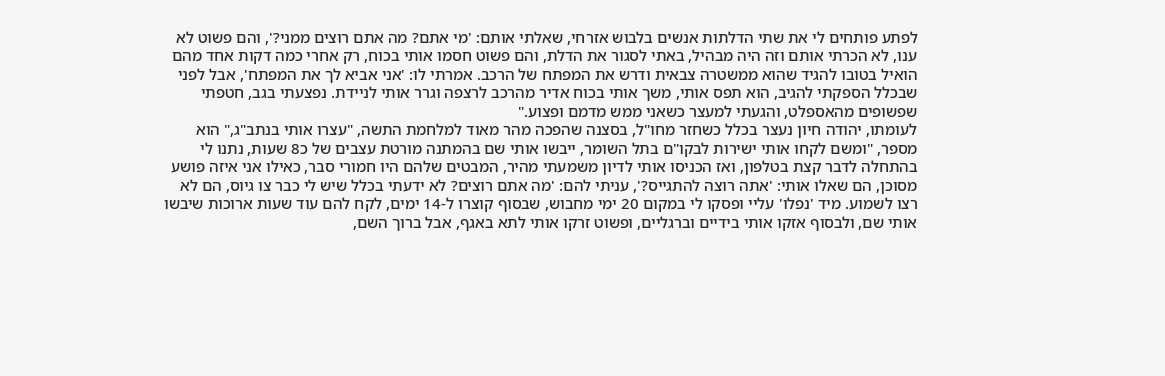לפתע פותחים לי את שתי הדלתות אנשים בלבוש אזרחי, שאלתי אותם: 'מי אתם? מה אתם רוצים ממני?', והם פשוט לא ענו, לא הכרתי אותם וזה היה מבהיל, באתי לסגור את הדלת, והם פשוט חסמו אותי בכוח, רק אחרי כמה דקות אחד מהם הואיל בטובו להגיד שהוא ממשטרה צבאית ודרש את המפתח של הרכב. אמרתי לו: 'אני אביא לך את המפתח', אבל לפני שבכלל הספקתי להגיב, הוא תפס אותי, משך אותי בכוח אדיר מהרכב לרצפה וגרר אותי לניידת. נפצעתי בגב, חטפתי שפשופים מהאספלט, והגעתי למעצר כשאני ממש מדמם ופצוע."
לעומתו, יהודה חיון נעצר בכלל כשחזר מחו"ל, בסצנה שהפכה מהר מאוד למלחמת התשה, "עצרו אותי בנתב"ג," הוא מספר, "ומשם לקחו אותי ישירות לבקו"ם בתל השומר, ייבשו אותי שם בהמתנה מורטת עצבים של כ8 שעות, נתנו לי בהתחלה לדבר קצת בטלפון, ואז הכניסו אותי לדיון משמעתי מהיר, המבטים שלהם היו חמורי סבר, כאילו אני איזה פושע מסוכן, הם שאלו אותי: 'אתה רוצה להתגייס?', עניתי להם: 'מה אתם רוצים? לא ידעתי בכלל שיש לי כבר צו גיוס, הם לא רצו לשמוע. מיד 'נפלו' עליי ופסקו לי במקום 20 ימי מחבוש, שבסוף קוצרו ל-14 ימים, לקח להם עוד שעות ארוכות שיבשו אותי שם, ולבסוף אזקו אותי בידיים וברגליים, ופשוט זרקו אותי לתא באגף, אבל ברוך השם,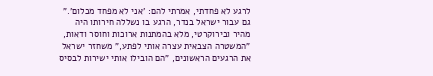לרגע לא פחדתי, אמרתי להם: 'אני לא מפחד מכלום'."
גם עבור ישראל בנדר, הרגע בו נשללה חירותו היה מהיר ובירוקרטי, מלא בהמתנות ארוכות וחוסר ודאות, "המשטרה הצבאית עצרה אותי לפתע," משחזר ישראל את הרגעים הראשונים, "הם הובילו אותי ישירות לבסיס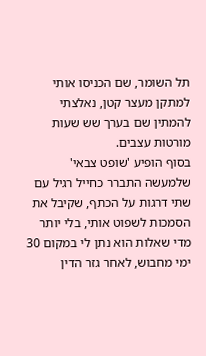תל השומר, שם הכניסו אותי למתקן מעצר קטן, נאלצתי להמתין שם בערך שש שעות מורטות עצבים.
בסוף הופיע 'שופט צבאי' שלמעשה התברר כחייל רגיל עם שתי דרגות על הכתף, שקיבל את הסמכות לשפוט אותי, בלי יותר מדי שאלות הוא נתן לי במקום 30 ימי מחבוש, לאחר גזר הדין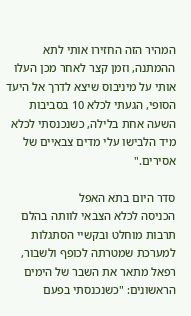המהיר הזה החזירו אותי לתא ההמתנה, וזמן קצר לאחר מכן העלו אותי על מיניבוס שיצא לדרך אל היעד הסופי, הגעתי לכלא 10 בסביבות השעה אחת בלילה, כשנכנסתי לכלא מיד הלבישו עלי מדים צבאיים של אסירים."

סדר היום בתא האפל
הכניסה לכלא הצבאי לוותה בהלם תרבות מוחלט ובקשיי הסתגלות למערכת שמטרתה לכופף ולשבור, רפאל מתאר את השבר של הימים הראשונים: "כשנכנסתי בפעם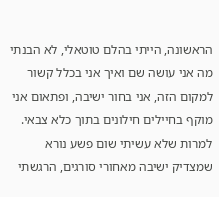הראשונה, הייתי בהלם טוטאלי, לא הבנתי מה אני עושה שם ואיך אני בכלל קשור למקום הזה, אני בחור ישיבה, ופתאום אני מוקף בחיילים חילונים בתוך כלא צבאי.
למרות שלא עשיתי שום פשע נורא שמצדיק ישיבה מאחורי סורגים, הרגשתי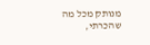מנותק מכל מה שהכרתי,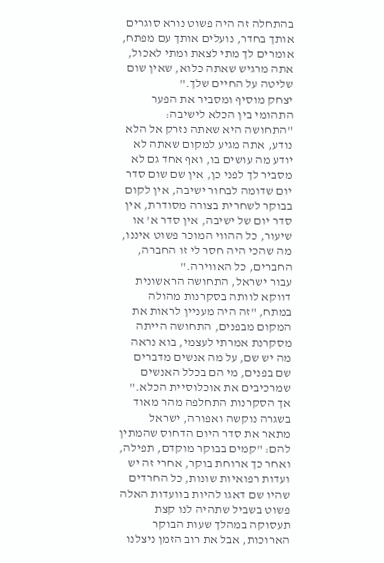בהתחלה זה היה פשוט נורא סוגרים אותך בחדר, נועלים אותך עם מפתח, אומרים לך מתי לצאת ומתי לאכול, אתה מרגיש שאתה כלוא, שאין שום שליטה על החיים שלך."
יצחק מוסיף ומסביר את הפער התהומי בין הכלא לישיבה: "התחושה היא שאתה נזרק אל הלא נודע, אתה מגיע למקום שאתה לא יודע מה עושים בו, ואף אחד גם לא מסביר לך לפני כן, אין שם שום סדר יום שדומה לבחור ישיבה, אין לקום בבוקר לשחרית בצורה מסודרת, אין סדר יום של ישיבה, אין סדר א' או שיעור, כל ההווי המוכר פשוט איננו, מה שהכי היה חסר לי זו החברה, החברים, כל האווירה."
עבור ישראל, התחושה הראשונית דווקא לוותה בסקרנות מהולה במתח, "זה היה מעניין לראות את המקום מבפנים, התחושה הייתה מסקרנת אמרתי לעצמי, בוא נראה מה יש שם, על מה אנשים מדברים שם בפנים, מי הם בכלל האנשים שמרכיבים את אוכלוסיית הכלא."
אך הסקרנות התחלפה מהר מאוד בשגרה נוקשה ואפורה, ישראל מתאר את סדר היום הדחוס שהמתין להם: "קמים בבוקר מוקדם, תפילה, ואחר כך ארוחת בוקר, אחרי זה יש ועדות רפואיות שונות, כל החרדים שהיו שם דאגו להיות בוועדות האלה פשוט בשביל שתהיה לנו קצת תעסוקה במהלך שעות הבוקר הארוכות, אבל את רוב הזמן ניצלנו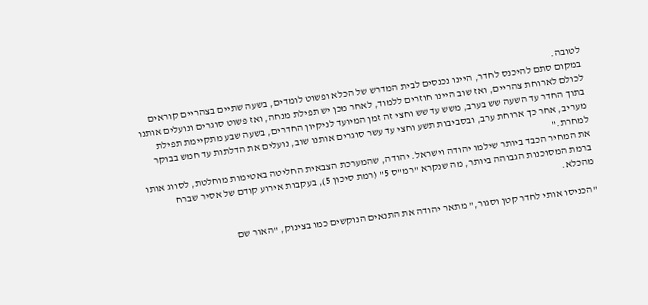לטובה.
במקום סתם להיכנס לחדר, היינו נכנסים לבית המדרש של הכלא ופשוט לומדים, בשעה שתיים בצהריים קוראים לכולם לארוחת צהריים, ואז שוב היינו חוזרים ללמוד, לאחר מכן יש תפילת מנחה, ואז פשוט סוגרים ונועלים אותנו בתוך החדר עד השעה שש בערב, משש עד שש וחצי זה זמן המיועד לניקיון החדרים, בשעה שבע מתקיימת תפילת מעריב, אחר כך ארוחת ערב, ובסביבות תשע וחצי עד עשר סוגרים אותנו שוב, נועלים את הדלתות עד חמש בבוקר למחרת."
את המחיר הכבד ביותר שילמו יהודה וישראל. יהודה, שהמערכת הצבאית החליטה באטימות מוחלטת, לסווג אותו ברמת המסוכנות הגבוהה ביותר, מה שנקרא "רמ"ס 5" (רמת סיכון 5), בעקבות אירוע קודם של אסיר שברח מהכלא.

"הכניסו אותי לחדר קטן וסגור," מתאר יהודה את התנאים הנוקשים כמו בצינוק, "האור שם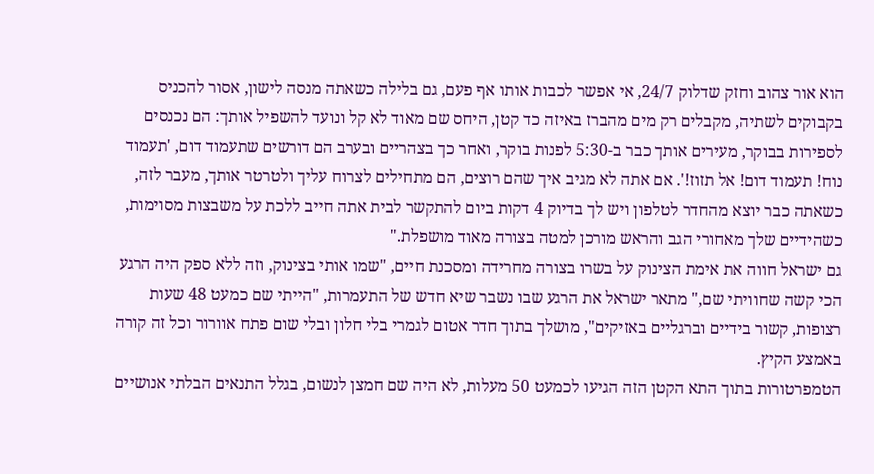הוא אור צהוב וחזק שדלוק 24/7, אי אפשר לכבות אותו אף פעם, גם בלילה כשאתה מנסה לישון, אסור להכניס בקבוקים לשתיה, מקבלים רק מים מהברז באיזה כד קטן, היחס שם מאוד לא קל ונועד להשפיל אותך: הם נכנסים לספירות בבוקר, מעירים אותך כבר ב-5:30 לפנות בוקר, ואחר כך בצהריים ובערב הם דורשים שתעמוד דום, 'תעמוד נוח! תעמוד דום! אל תזוז!'. אם אתה לא מגיב איך שהם רוצים, הם מתחילים לצרוח עליך ולטרטר אותך, מעבר לזה, כשאתה כבר יוצא מהחדר לטלפון ויש לך בדיוק 4 דקות ביום להתקשר לבית אתה חייב ללכת על משבצות מסוימות, כשהידיים שלך מאחורי הגב והראש מורכן למטה בצורה מאוד מושפלת."
גם ישראל חווה את אימת הצינוק על בשרו בצורה מחרידה ומסכנת חיים, "שמו אותי בצינוק, וזה ללא ספק היה הרגע הכי קשה שחוויתי שם," מתאר ישראל את הרגע שבו נשבר שיא חדש של התעמרות, "הייתי שם כמעט 48 שעות רצופות, קשור בידיים וברגליים באזיקים", מושלך בתוך חדר אטום לגמרי בלי חלון ובלי שום פתח אוורור וכל זה קורה באמצע הקיץ.
הטמפרטורות בתוך התא הקטן הזה הגיעו לכמעט 50 מעלות, לא היה שם חמצן לנשום, בגלל התנאים הבלתי אנושיים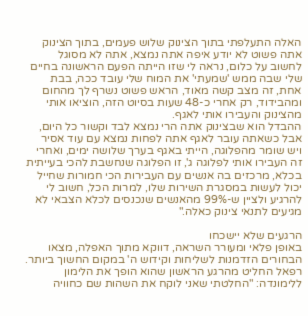האלה התעלפתי בתוך הצינוק שלוש פעמים, בתוך הצינוק אתה פשוט לא יודע איפה אתה נמצא, אתה לא מסוגל לחשוב על כלום, נראה לי שזו הייתה הפעם הראשונה בחיים שלי שבה ממש 'שמעתי' את המוח שלי עובד ככה, בבת אחת, זה מצב קשה מאוד, הראש פשוט נשרף לך מהחום ומהבידוד, רק אחרי כ-48 שעות בסיוט הזה, הוציאו אותי מהצינוק והעבירו אותי לאגף.
ההבדל הוא שבצינוק אתה הרי נמצא לבד וקשור כל היום, אבל כשאתה עובר לאגף אתה לפחות נמצא עם עוד אסיר ויש שומר מהפלוגה, הייתי באגף בערך שלושה ימים, ואחרי זה העבירו אותי לפלוגה ג', זו הפלוגה שנחשבת להכי בעייתית בכלא, מרכזים בה אנשים עם העבירות הכי חמורות שחייל יכול לעשות במסגרת השירות שלו, למרות הכל, חשוב לי להרגיע ולציין ש-99% מהאנשים שנכנסים לכלא הצבאי לא מגיעים לתנאי צינוק כאלה."

הרגעים שלא יישכחו
באופן פלאי ומעורר השראה, דווקא מתוך האפלה, מצאו הבחורים הזדמנות לשליחות וקידוש ה' במקום החשוך ביותר. רפאל החליט מהרגע הראשון שהוא הופך את הלימון ללימונדה: "החלטתי שאני לוקח את השהות שם כחוויה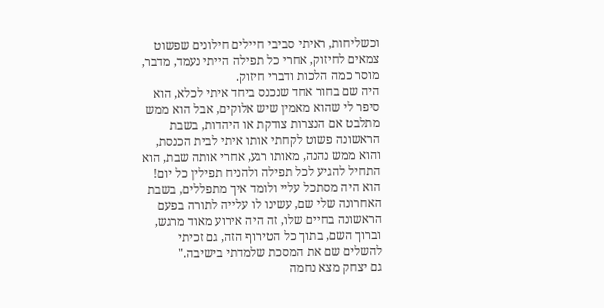וכשליחות, ראיתי סביבי חיילים חילונים שפשוט צמאים לחיזוק, אחרי כל תפילה הייתי נעמד, מדבר, מוסר כמה הלכות ודברי חיזוק.
היה שם בחור אחד שנכנס ביחד איתי לכלא, הוא סיפר לי שהוא מאמין שיש אלוקים, אבל הוא ממש מתלבט אם הנצרות צודקת או היהדות, בשבת הראשונה פשוט לקחתי אותו איתי לבית הכנסת, והוא ממש נהנה, מאותו רגע, אחרי אותה שבת, הוא התחיל להגיע לכל תפילה ולהניח תפילין כל יום! הוא היה מסתכל עליי ולומד איך מתפללים, בשבת האחרונה שלי שם, עשינו לו עלייה לתורה בפעם הראשונה בחיים שלו, זה היה אירוע מאוד מרגש, וברוך השם, בתוך כל הטירוף הזה, גם זכיתי להשלים שם את המסכת שלמדתי בישיבה."
גם יצחק מצא נחמה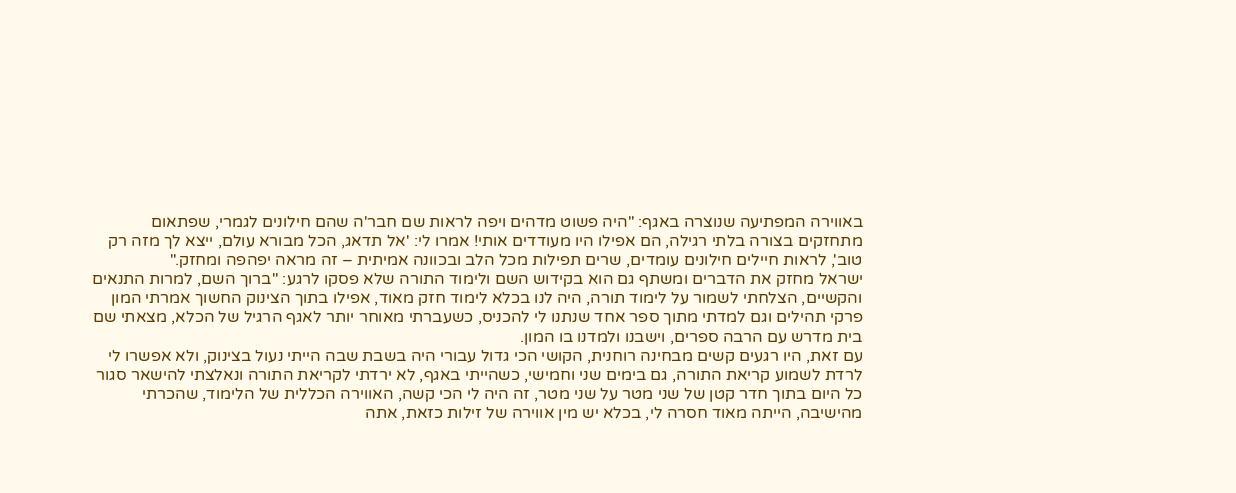באווירה המפתיעה שנוצרה באגף: "היה פשוט מדהים ויפה לראות שם חבר'ה שהם חילונים לגמרי, שפתאום מתחזקים בצורה בלתי רגילה, הם אפילו היו מעודדים אותי! אמרו לי: 'אל תדאג, הכל מבורא עולם, ייצא לך מזה רק טוב', לראות חיילים חילונים עומדים, שרים תפילות מכל הלב ובכוונה אמיתית – זה מראה יפהפה ומחזק."
ישראל מחזק את הדברים ומשתף גם הוא בקידוש השם ולימוד התורה שלא פסקו לרגע: "ברוך השם, למרות התנאים והקשיים, הצלחתי לשמור על לימוד תורה, היה לנו בכלא לימוד חזק מאוד, אפילו בתוך הצינוק החשוך אמרתי המון פרקי תהילים וגם למדתי מתוך ספר אחד שנתנו לי להכניס, כשעברתי מאוחר יותר לאגף הרגיל של הכלא, מצאתי שם בית מדרש עם הרבה ספרים, וישבנו ולמדנו בו המון.
עם זאת, היו רגעים קשים מבחינה רוחנית, הקושי הכי גדול עבורי היה בשבת שבה הייתי נעול בצינוק, ולא אפשרו לי לרדת לשמוע קריאת התורה, גם בימים שני וחמישי, כשהייתי באגף, לא ירדתי לקריאת התורה ונאלצתי להישאר סגור כל היום בתוך חדר קטן של שני מטר על שני מטר, זה היה לי הכי קשה, האווירה הכללית של הלימוד, שהכרתי מהישיבה, הייתה מאוד חסרה לי, בכלא יש מין אווירה של זילות כזאת, אתה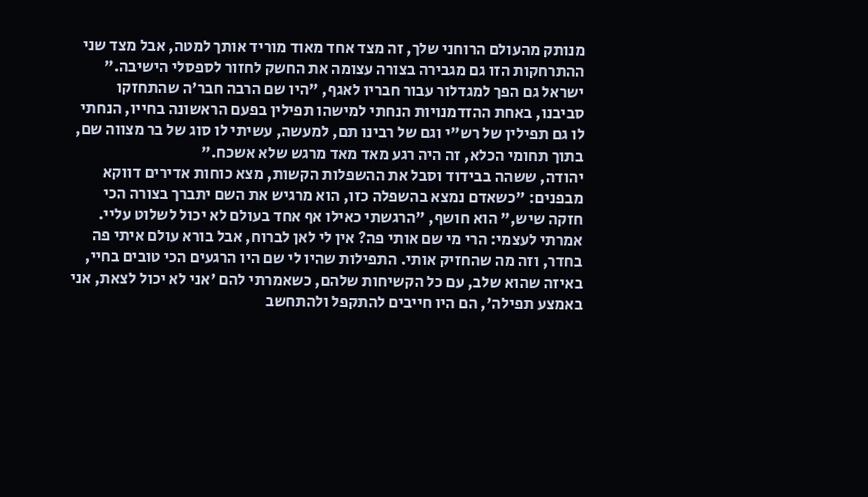מנותק מהעולם הרוחני שלך, זה מצד אחד מאוד מוריד אותך למטה, אבל מצד שני ההתרחקות הזו גם מגבירה בצורה עצומה את החשק לחזור לספסלי הישיבה."
ישראל גם הפך למגדלור עבור חבריו לאגף, "היו שם הרבה חבר'ה שהתחזקו סביבנו, באחת ההזדמנויות הנחתי למישהו תפילין בפעם הראשונה בחייו, הנחתי לו גם תפילין של רש"י וגם של רבינו תם, למעשה, עשיתי לו סוג של בר מצווה שם, בתוך תחומי הכלא, זה היה רגע מאד מאד מרגש שלא אשכח."
יהודה, ששהה בבידוד וסבל את ההשפלות הקשות, מצא כוחות אדירים דווקא מבפנים: "כשאדם נמצא בהשפלה כזו, הוא מרגיש את השם יתברך בצורה הכי חזקה שיש," הוא חושף, "הרגשתי כאילו אף אחד בעולם לא יכול לשלוט עליי. אמרתי לעצמי: הרי מי שם אותי פה? אין לי לאן לברוח, אבל בורא עולם איתי פה בחדר, וזה מה שהחזיק אותי. התפילות שהיו לי שם היו הרגעים הכי טובים בחיי, באיזה שהוא שלב, עם כל הקשיחות שלהם, כשאמרתי להם 'אני לא יכול לצאת, אני באמצע תפילה', הם היו חייבים להתקפל ולהתחשב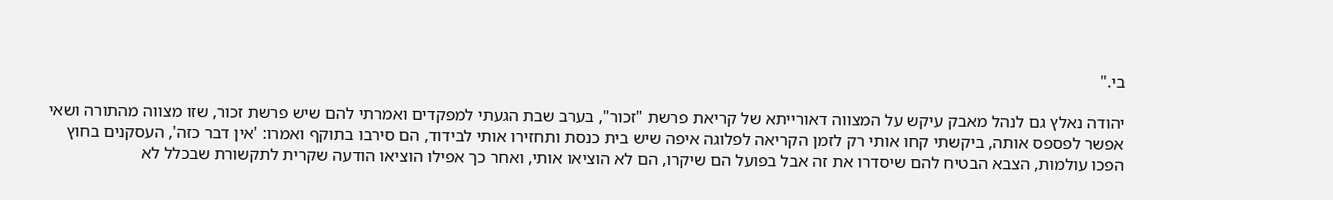בי."

יהודה נאלץ גם לנהל מאבק עיקש על המצווה דאורייתא של קריאת פרשת "זכור", בערב שבת הגעתי למפקדים ואמרתי להם שיש פרשת זכור, שזו מצווה מהתורה ושאי אפשר לפספס אותה, ביקשתי קחו אותי רק לזמן הקריאה לפלוגה איפה שיש בית כנסת ותחזירו אותי לבידוד, הם סירבו בתוקף ואמרו: 'אין דבר כזה', העסקנים בחוץ הפכו עולמות, הצבא הבטיח להם שיסדרו את זה אבל בפועל הם שיקרו, הם לא הוציאו אותי, ואחר כך אפילו הוציאו הודעה שקרית לתקשורת שבכלל לא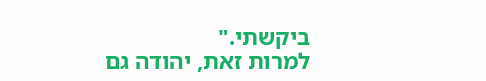ביקשתי."
למרות זאת, יהודה גם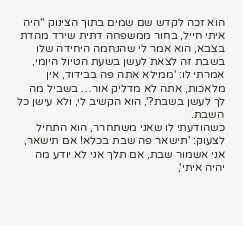הוא זכה לקדש שם שמים בתוך הצינוק "היה איתי חייל, בחור ממשפחה דתית שירד מהדת בצבא, הוא אמר לי שהנחמה היחידה שלו בשבת זה לצאת לעשן בשעת הטיול היומי, אמרתי לו: 'ממילא אתה פה בבידוד, אין מלאכות, אתה לא מדליק אור… בשביל מה לך לעשן בשבת?', הוא הקשיב לי, ולא עישן כל השבת.
כשהודעתי לו שאני משתחרר, הוא התחיל לצעוק: 'תישאר פה שבת בכלא! אם תישאר, אני אשמור שבת, אם תלך אני לא יודע מה יהיה איתי',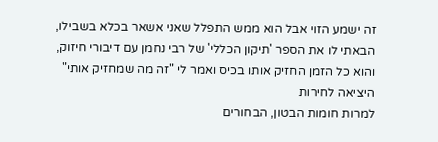זה ישמע הזוי אבל הוא ממש התפלל שאני אשאר בכלא בשבילו, הבאתי לו את הספר 'תיקון הכללי' של רבי נחמן עם דיבורי חיזוק, והוא כל הזמן החזיק אותו בכיס ואמר לי "זה מה שמחזיק אותי"
היציאה לחירות
למרות חומות הבטון, הבחורים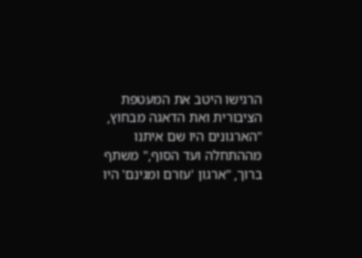הרגישו היטב את המעטפת הציבורית ואת הדאגה מבחוץ, "הארגונים היו שם איתנו מההתחלה ועד הסוף," משתף ברוך, "ארגון 'עזרם ומגינם' היו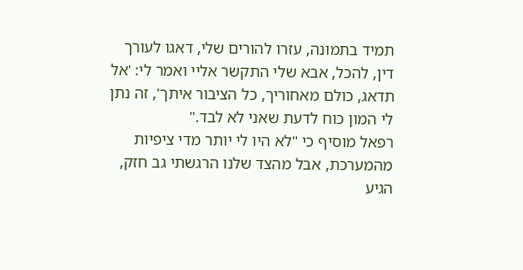תמיד בתמונה, עזרו להורים שלי, דאגו לעורך דין, להכל, אבא שלי התקשר אליי ואמר לי: 'אל תדאג, כולם מאחוריך, כל הציבור איתך', זה נתן לי המון כוח לדעת שאני לא לבד."
רפאל מוסיף כי "לא היו לי יותר מדי ציפיות מהמערכת, אבל מהצד שלנו הרגשתי גב חזק, הגיע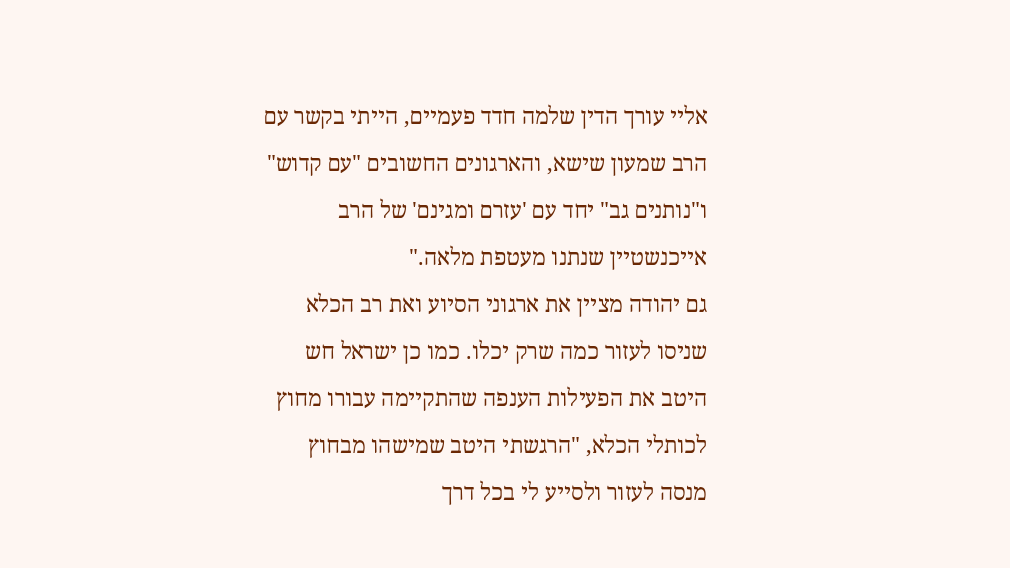אליי עורך הדין שלמה חדד פעמיים, הייתי בקשר עם הרב שמעון שישא, והארגונים החשובים "עם קדוש" ו"נותנים גב" יחד עם 'עזרם ומגינם' של הרב אייכנשטיין שנתנו מעטפת מלאה."
גם יהודה מציין את ארגוני הסיוע ואת רב הכלא שניסו לעזור כמה שרק יכלו. כמו כן ישראל חש היטב את הפעילות הענפה שהתקיימה עבורו מחוץ לכותלי הכלא, "הרגשתי היטב שמישהו מבחוץ מנסה לעזור ולסייע לי בכל דרך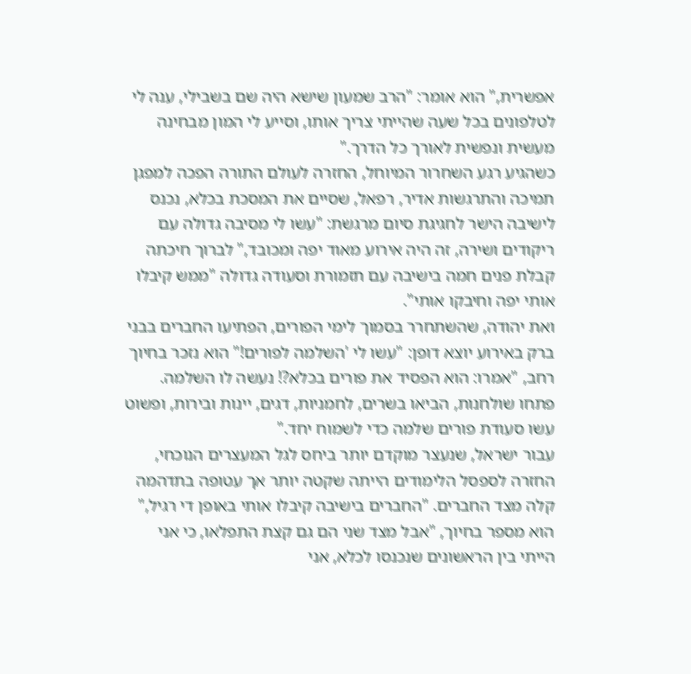אפשרית," הוא אומר: "הרב שמעון שישא היה שם בשבילי, ענה לי לטלפונים בכל שעה שהייתי צריך אותו, וסייע לי המון מבחינה מעשית ונפשית לאורך כל הדרך."
כשהגיע רגע השחרור המיוחל, החזרה לעולם התורה הפכה למפגן תמיכה והתרגשות אדיר, רפאל, שסיים את המסכת בכלא, נכנס לישיבה הישר לחגיגת סיום מרגשת: "עשו לי מסיבה גדולה עם ריקודים ושירה, זה היה אירוע מאוד יפה ומכובד," לברוך חיכתה קבלת פנים חמה בישיבה עם תזמורת וסעודה גדולה "ממש קיבלו אותי יפה וחיבקו אותי".
ואת יהודה, שהשתחרר בסמוך לימי הפורים, הפתיעו החברים בבני ברק באירוע יוצא דופן: "עשו לי 'השלמה לפורים!" הוא נזכר בחיוך רחב, "אמרו: הוא הפסיד את פורים בכלא?! נעשה לו השלמה. פתחו שולחנות, הביאו בשרים, לחמניות, דגים, יינות ובירות, ופשוט עשו סעודת פורים שלמה כדי לשמוח יחד."
עבור ישראל, שנעצר מוקדם יותר ביחס לגל המעצרים הנוכחי, החזרה לספסל הלימודים הייתה שקטה יותר אך עטופה בתדהמה קלה מצד החברים. "החברים בישיבה קיבלו אותי באופן די רגיל," הוא מספר בחיוך, "אבל מצד שני הם גם קצת התפלאו, כי אני הייתי בין הראשונים שנכנסו לכלא, אני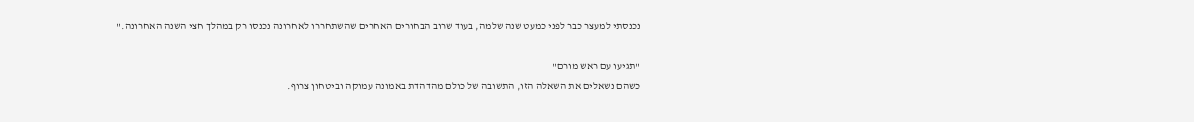נכנסתי למעצר כבר לפני כמעט שנה שלמה, בעוד שרוב הבחורים האחרים שהשתחררו לאחרונה נכנסו רק במהלך חצי השנה האחרונה."

"תגיעו עם ראש מורם"
כשהם נשאלים את השאלה הזו, התשובה של כולם מהדהדת באמונה עמוקה וביטחון צרוף.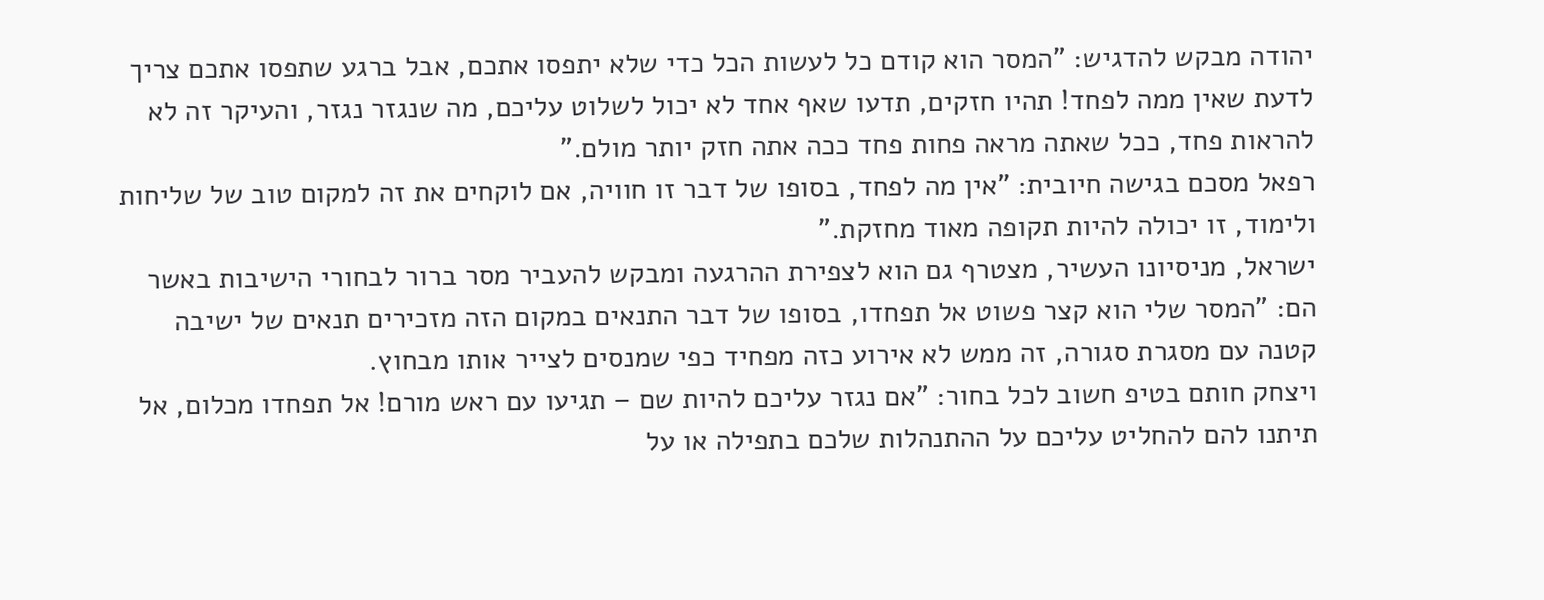יהודה מבקש להדגיש: "המסר הוא קודם כל לעשות הכל כדי שלא יתפסו אתכם, אבל ברגע שתפסו אתכם צריך לדעת שאין ממה לפחד! תהיו חזקים, תדעו שאף אחד לא יכול לשלוט עליכם, מה שנגזר נגזר, והעיקר זה לא להראות פחד, ככל שאתה מראה פחות פחד ככה אתה חזק יותר מולם."
רפאל מסכם בגישה חיובית: "אין מה לפחד, בסופו של דבר זו חוויה, אם לוקחים את זה למקום טוב של שליחות ולימוד, זו יכולה להיות תקופה מאוד מחזקת."
ישראל, מניסיונו העשיר, מצטרף גם הוא לצפירת ההרגעה ומבקש להעביר מסר ברור לבחורי הישיבות באשר הם: "המסר שלי הוא קצר פשוט אל תפחדו, בסופו של דבר התנאים במקום הזה מזכירים תנאים של ישיבה קטנה עם מסגרת סגורה, זה ממש לא אירוע כזה מפחיד כפי שמנסים לצייר אותו מבחוץ.
ויצחק חותם בטיפ חשוב לכל בחור: "אם נגזר עליכם להיות שם – תגיעו עם ראש מורם! אל תפחדו מכלום, אל תיתנו להם להחליט עליכם על ההתנהלות שלכם בתפילה או על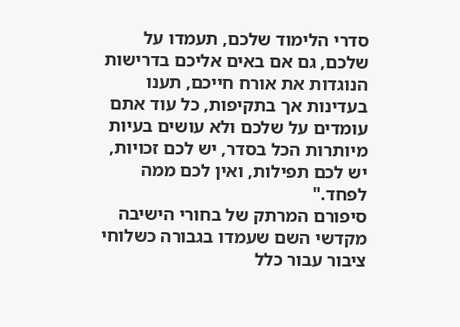סדרי הלימוד שלכם, תעמדו על שלכם, גם אם באים אליכם בדרישות הנוגדות את אורח חייכם, תענו בעדינות אך בתקיפות, כל עוד אתם עומדים על שלכם ולא עושים בעיות מיותרות הכל בסדר, יש לכם זכויות, יש לכם תפילות, ואין לכם ממה לפחד."
סיפורם המרתק של בחורי הישיבה מקדשי השם שעמדו בגבורה כשלוחי ציבור עבור כלל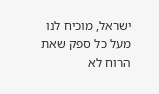ישראל, מוכיח לנו מעל כל ספק שאת הרוח לא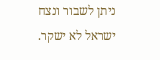ניתן לשבור ונצח ישראל לא ישקר.